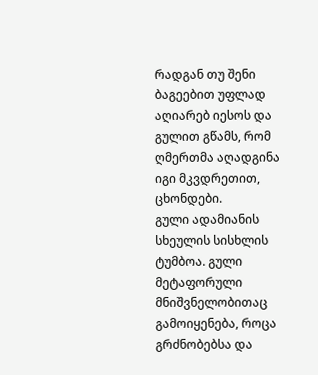რადგან თუ შენი ბაგეებით უფლად აღიარებ იესოს და გულით გწამს, რომ ღმერთმა აღადგინა იგი მკვდრეთით, ცხონდები.
გული ადამიანის სხეულის სისხლის ტუმბოა. გული მეტაფორული მნიშვნელობითაც გამოიყენება, როცა გრძნობებსა და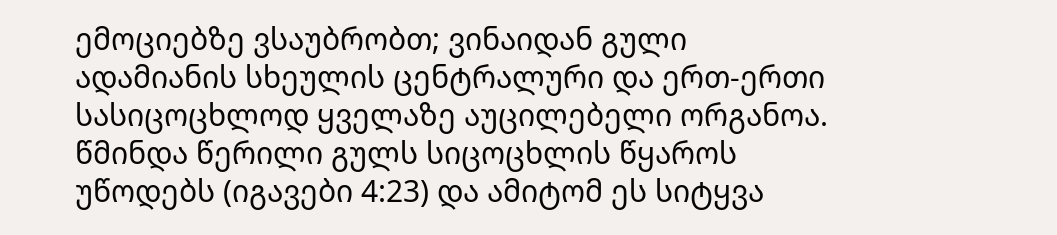ემოციებზე ვსაუბრობთ; ვინაიდან გული ადამიანის სხეულის ცენტრალური და ერთ-ერთი სასიცოცხლოდ ყველაზე აუცილებელი ორგანოა. წმინდა წერილი გულს სიცოცხლის წყაროს უწოდებს (იგავები 4:23) და ამიტომ ეს სიტყვა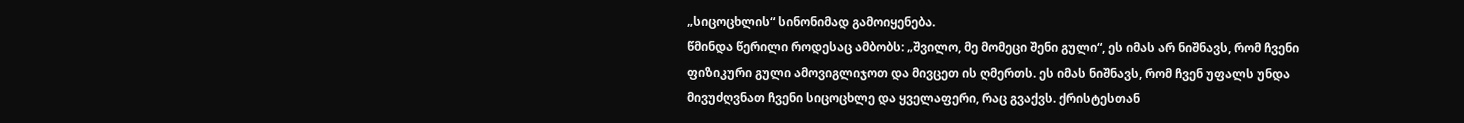„სიცოცხლის“ სინონიმად გამოიყენება.
წმინდა წერილი როდესაც ამბობს: „შვილო, მე მომეცი შენი გული“, ეს იმას არ ნიშნავს, რომ ჩვენი ფიზიკური გული ამოვიგლიჯოთ და მივცეთ ის ღმერთს. ეს იმას ნიშნავს, რომ ჩვენ უფალს უნდა მივუძღვნათ ჩვენი სიცოცხლე და ყველაფერი, რაც გვაქვს. ქრისტესთან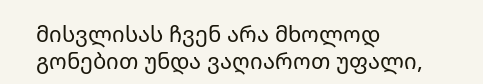მისვლისას ჩვენ არა მხოლოდ გონებით უნდა ვაღიაროთ უფალი,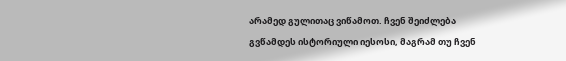არამედ გულითაც ვიწამოთ. ჩვენ შეიძლება გვწამდეს ისტორიული იესოსი, მაგრამ თუ ჩვენ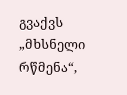გვაქვს „მხსნელი რწმენა“,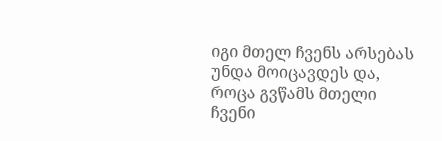იგი მთელ ჩვენს არსებას უნდა მოიცავდეს და, როცა გვწამს მთელი ჩვენი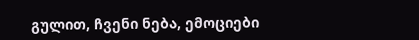გულით, ჩვენი ნება, ემოციები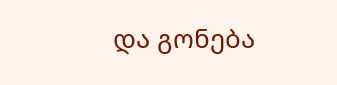და გონება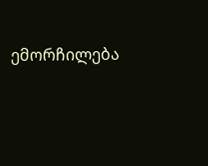ემორჩილება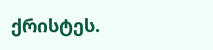ქრისტეს.